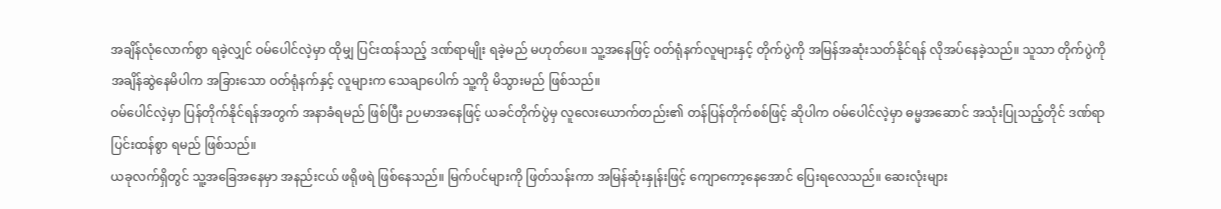အချိန်လုံလောက်စွာ ရခဲ့လျှင် ဝမ်ပေါင်လဲ့မှာ ထိုမျှ ပြင်းထန်သည့် ဒဏ်ရာမျိုး ရခဲ့မည် မဟုတ်ပေ။ သူ့အနေဖြင့် ဝတ်ရုံနက်လူများနှင့် တိုက်ပွဲကို အမြန်အဆုံးသတ်နိုင်ရန် လိုအပ်နေခဲ့သည်။ သူသာ တိုက်ပွဲကို အချိန်ဆွဲနေမိပါက အခြားသော ဝတ်ရုံနက်နှင့် လူများက သေချာပေါက် သူ့ကို မိသွားမည် ဖြစ်သည်။
ဝမ်ပေါင်လဲ့မှာ ပြန်တိုက်နိုင်ရန်အတွက် အနာခံရမည် ဖြစ်ပြီး ဉပမာအနေဖြင့် ယခင်တိုက်ပွဲမှ လူလေးယောက်တည်း၏ တန်ပြန်တိုက်စစ်ဖြင့် ဆိုပါက ဝမ်ပေါင်လဲ့မှာ ဓမ္မအဆောင် အသုံးပြုသည့်တိုင် ဒဏ်ရာပြင်းထန်စွာ ရမည် ဖြစ်သည်။
ယခုလက်ရှိတွင် သူ့အခြေအနေမှာ အနည်းငယ် ဖရိုဖရဲ ဖြစ်နေသည်။ မြက်ပင်များကို ဖြတ်သန်းကာ အမြန်ဆုံးနှုန်းဖြင့် ကျောကော့နေအောင် ပြေးရလေသည်။ ဆေးလုံးများ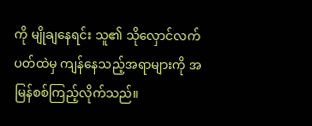ကို မျိုချနေရင်း သူ၏ သိုလှောင်လက်ပတ်ထဲမှ ကျန်နေသည့်အရာများကို အမြန်စစ်ကြည့်လိုက်သည်။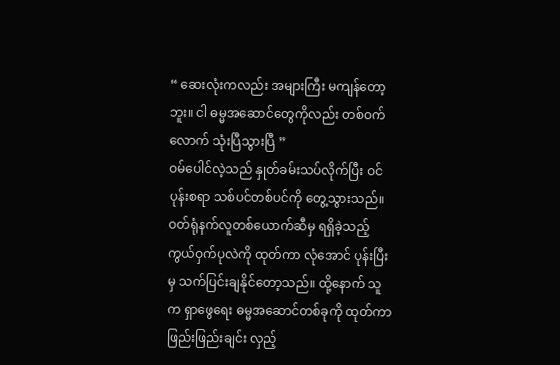“ ဆေးလုံးကလည်း အများကြီး မကျန်တော့ဘူး။ ငါ ဓမ္မအဆောင်တွေကိုလည်း တစ်ဝက်လောက် သုံးပြီသွားပြီ ”
ဝမ်ပေါင်လဲ့သည် နှုတ်ခမ်းသပ်လိုက်ပြီး ဝင်ပုန်းစရာ သစ်ပင်တစ်ပင်ကို တွေ့သွားသည်။ ဝတ်ရုံနက်လူတစ်ယောက်ဆီမှ ရရှိခဲ့သည့် ကွယ်ဝှက်ပုလဲကို ထုတ်ကာ လုံအောင် ပုန်းပြီးမှ သက်ပြင်းချနိုင်တော့သည်။ ထို့နောက် သူက ရှာဖွေရေး ဓမ္မအဆောင်တစ်ခုကို ထုတ်ကာ ဖြည်းဖြည်းချင်း လှည့်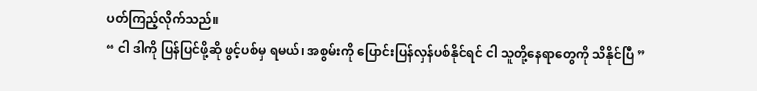ပတ်ကြည့်လိုက်သည်။
“ ငါ ဒါကို ပြန်ပြင်ဖို့ဆို ဖွင့်ပစ်မှ ရမယ်၊ အစွမ်းကို ပြောင်းပြန်လှန်ပစ်နိုင်ရင် ငါ သူတို့နေရာတွေကို သိနိုင်ပြီ ”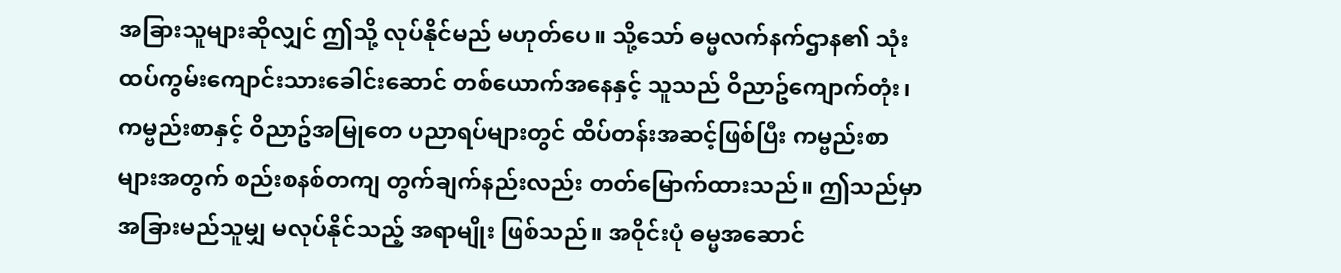အခြားသူများဆိုလျှင် ဤသို့ လုပ်နိုင်မည် မဟုတ်ပေ။ သို့သော် ဓမ္မလက်နက်ဌာန၏ သုံးထပ်ကွမ်းကျောင်းသားခေါင်းဆောင် တစ်ယောက်အနေနှင့် သူသည် ဝိညာဥ်ကျောက်တုံး၊ ကမ္ဗည်းစာနှင့် ဝိညာဥ်အမြုတေ ပညာရပ်များတွင် ထိပ်တန်းအဆင့်ဖြစ်ပြီး ကမ္ဗည်းစာများအတွက် စည်းစနစ်တကျ တွက်ချက်နည်းလည်း တတ်မြောက်ထားသည်။ ဤသည်မှာ အခြားမည်သူမျှ မလုပ်နိုင်သည့် အရာမျိုး ဖြစ်သည်။ အဝိုင်းပုံ ဓမ္မအဆောင်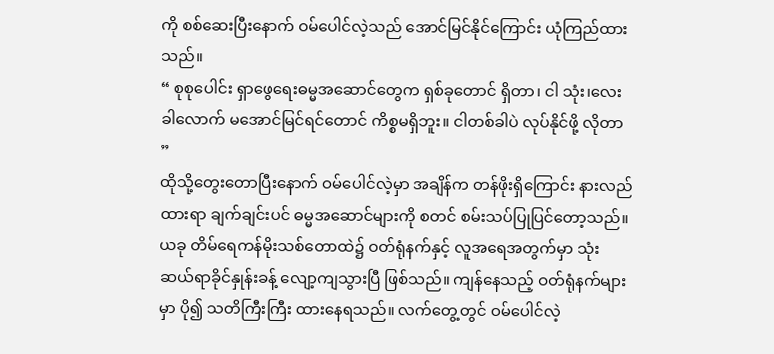ကို စစ်ဆေးပြီးနောက် ဝမ်ပေါင်လဲ့သည် အောင်မြင်နိုင်ကြောင်း ယုံကြည်ထားသည်။
“ စုစုပေါင်း ရှာဖွေရေးဓမ္မအဆောင်တွေက ရှစ်ခုတောင် ရှိတာ၊ ငါ သုံး၊လေးခါလောက် မအောင်မြင်ရင်တောင် ကိစ္စမရှိဘူး။ ငါတစ်ခါပဲ လုပ်နိုင်ဖို့ လိုတာ ”
ထိုသို့တွေးတောပြီးနောက် ဝမ်ပေါင်လဲ့မှာ အချိန်က တန်ဖိုးရှိကြောင်း နားလည်ထားရာ ချက်ချင်းပင် ဓမ္မအဆောင်များကို စတင် စမ်းသပ်ပြုပြင်တော့သည်။
ယခု တိမ်ရေကန်မိုးသစ်တောထဲ၌ ဝတ်ရုံနက်နှင့် လူအရေအတွက်မှာ သုံးဆယ်ရာခိုင်နှုန်းခန့် လျော့ကျသွားပြီ ဖြစ်သည်။ ကျန်နေသည့် ဝတ်ရုံနက်များမှာ ပို၍ သတိကြီးကြီး ထားနေရသည်။ လက်တွေ့တွင် ဝမ်ပေါင်လဲ့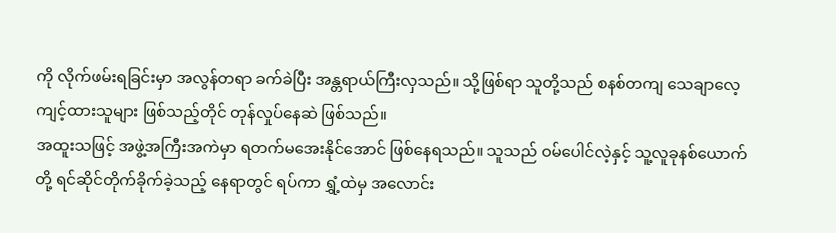ကို လိုက်ဖမ်းရခြင်းမှာ အလွန်တရာ ခက်ခဲပြီး အန္တရာယ်ကြီးလှသည်။ သို့ဖြစ်ရာ သူတို့သည် စနစ်တကျ သေချာလေ့ကျင့်ထားသူများ ဖြစ်သည့်တိုင် တုန်လှုပ်နေဆဲ ဖြစ်သည်။
အထူးသဖြင့် အဖွဲ့အကြီးအကဲမှာ ရတက်မအေးနိုင်အောင် ဖြစ်နေရသည်။ သူသည် ဝမ်ပေါင်လဲ့နှင့် သူ့လူခုနစ်ယောက်တို့ ရင်ဆိုင်တိုက်ခိုက်ခဲ့သည့် နေရာတွင် ရပ်ကာ ရွှံ့ထဲမှ အလောင်း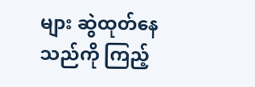များ ဆွဲထုတ်နေသည်ကို ကြည့်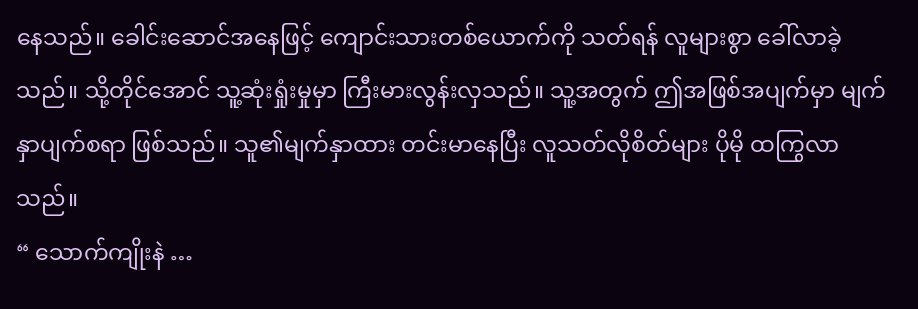နေသည်။ ခေါင်းဆောင်အနေဖြင့် ကျောင်းသားတစ်ယောက်ကို သတ်ရန် လူများစွာ ခေါ်လာခဲ့သည်။ သို့တိုင်အောင် သူ့ဆုံးရှုံးမှုမှာ ကြီးမားလွန်းလှသည်။ သူ့အတွက် ဤအဖြစ်အပျက်မှာ မျက်နှာပျက်စရာ ဖြစ်သည်။ သူ၏မျက်နှာထား တင်းမာနေပြီး လူသတ်လိုစိတ်များ ပိုမို ထကြွလာသည်။
“ သောက်ကျိုးနဲ …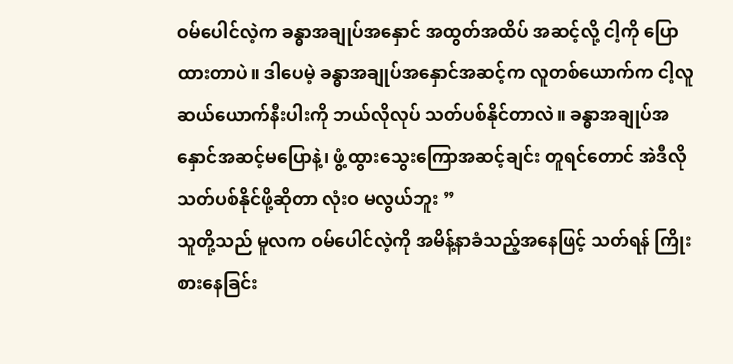ဝမ်ပေါင်လဲ့က ခန္ဓာအချုပ်အနှောင် အထွတ်အထိပ် အဆင့်လို့ ငါ့ကို ပြောထားတာပဲ။ ဒါပေမဲ့ ခန္ဓာအချုပ်အနှောင်အဆင့်က လူတစ်ယောက်က ငါ့လူ ဆယ်ယောက်နီးပါးကို ဘယ်လိုလုပ် သတ်ပစ်နိုင်တာလဲ။ ခန္ဓာအချုပ်အနှောင်အဆင့်မပြောနဲ့၊ ဖွံ့ထွားသွေးကြောအဆင့်ချင်း တူရင်တောင် အဲဒီလို သတ်ပစ်နိုင်ဖို့ဆိုတာ လုံးဝ မလွယ်ဘူး ”
သူတို့သည် မူလက ဝမ်ပေါင်လဲ့ကို အမိန့်နာခံသည့်အနေဖြင့် သတ်ရန် ကြိုးစားနေခြင်း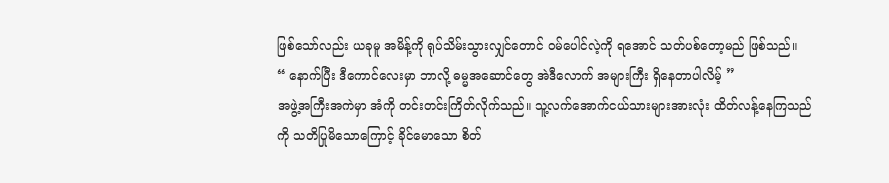ဖြစ်သော်လည်း ယခုမူ အမိန့်ကို ရုပ်သိမ်းသွားလျှင်တောင် ဝမ်ပေါင်လဲ့ကို ရအောင် သတ်ပစ်တော့မည် ဖြစ်သည်။
“ နောက်ပြီး ဒီကောင်လေးမှာ ဘာလို့ ဓမ္မအဆောင်တွေ အဲဒီလောက် အများကြီး ရှိနေတာပါလိမ့် ”
အဖွဲ့အကြီးအကဲမှာ အံကို တင်းတင်းကြိတ်လိုက်သည်။ သူ့လက်အောက်ငယ်သားများအားလုံး ထိတ်လန့်နေကြသည်ကို သတိပြုမိသောကြောင့် ခိုင်မောသော စိတ်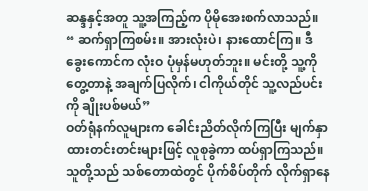ဆန္ဒနှင့်အတူ သူ့အကြည့်က ပိုမိုအေးစက်လာသည်။
“ ဆက်ရှာကြစမ်း။ အားလုံးပဲ၊ နားထောင်ကြ။ ဒီခွေးကောင်က လုံးဝ ပုံမှန်မဟုတ်ဘူး။ မင်းတို့ သူ့ကို တွေ့တာနဲ့ အချက်ပြလိုက်၊ ငါကိုယ်တိုင် သူ့လည်ပင်းကို ချိုးပစ်မယ်”
ဝတ်ရုံနက်လူများက ခေါင်းညိတ်လိုက်ကြပြီး မျက်နှာထားတင်းတင်းများဖြင့် လူစုခွဲကာ ထပ်ရှာကြသည်။
သူတို့သည် သစ်တောထဲတွင် ပိုက်စိပ်တိုက် လိုက်ရှာနေ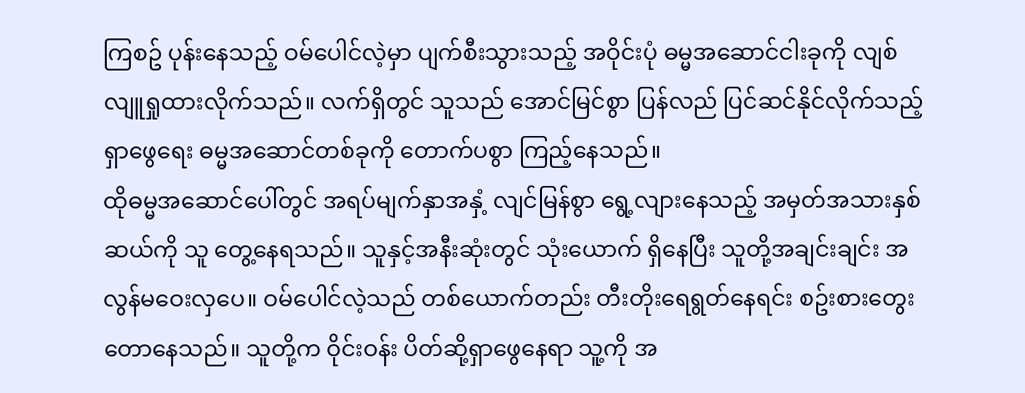ကြစဥ် ပုန်းနေသည့် ဝမ်ပေါင်လဲ့မှာ ပျက်စီးသွားသည့် အဝိုင်းပုံ ဓမ္မအဆောင်ငါးခုကို လျစ်လျူရှုထားလိုက်သည်။ လက်ရှိတွင် သူသည် အောင်မြင်စွာ ပြန်လည် ပြင်ဆင်နိုင်လိုက်သည့် ရှာဖွေရေး ဓမ္မအဆောင်တစ်ခုကို တောက်ပစွာ ကြည့်နေသည်။
ထိုဓမ္မအဆောင်ပေါ်တွင် အရပ်မျက်နှာအနှံ့ လျင်မြန်စွာ ရွေ့လျားနေသည့် အမှတ်အသားနှစ်ဆယ်ကို သူ တွေ့နေရသည်။ သူနှင့်အနီးဆုံးတွင် သုံးယောက် ရှိနေပြီး သူတို့အချင်းချင်း အလွန်မဝေးလှပေ။ ဝမ်ပေါင်လဲ့သည် တစ်ယောက်တည်း တီးတိုးရေရွတ်နေရင်း စဥ်းစားတွေးတောနေသည်။ သူတို့က ဝိုင်းဝန်း ပိတ်ဆို့ရှာဖွေနေရာ သူ့ကို အ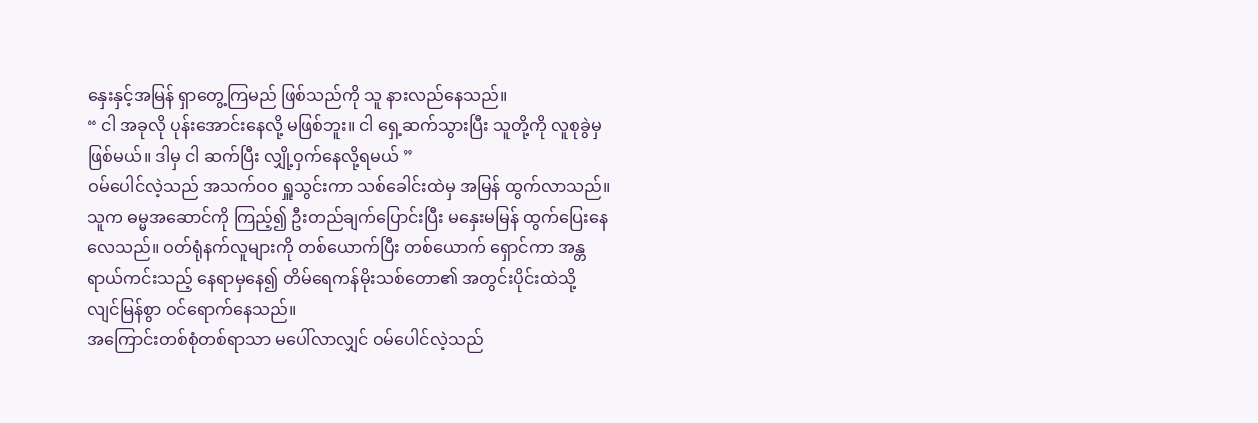နှေးနှင့်အမြန် ရှာတွေ့ကြမည် ဖြစ်သည်ကို သူ နားလည်နေသည်။
“ ငါ အခုလို ပုန်းအောင်းနေလို့ မဖြစ်ဘူး။ ငါ ရှေ့ဆက်သွားပြီး သူတို့ကို လူစုခွဲမှ ဖြစ်မယ်။ ဒါမှ ငါ ဆက်ပြီး လျှို့ဝှက်နေလို့ရမယ် ”
ဝမ်ပေါင်လဲ့သည် အသက်ဝဝ ရှူသွင်းကာ သစ်ခေါင်းထဲမှ အမြန် ထွက်လာသည်။ သူက ဓမ္မအဆောင်ကို ကြည့်၍ ဦးတည်ချက်ပြောင်းပြီး မနှေးမမြန် ထွက်ပြေးနေလေသည်။ ဝတ်ရုံနက်လူများကို တစ်ယောက်ပြီး တစ်ယောက် ရှောင်ကာ အန္တရာယ်ကင်းသည့် နေရာမှနေ၍ တိမ်ရေကန်မိုးသစ်တော၏ အတွင်းပိုင်းထဲသို့ လျင်မြန်စွာ ဝင်ရောက်နေသည်။
အကြောင်းတစ်စုံတစ်ရာသာ မပေါ်လာလျှင် ဝမ်ပေါင်လဲ့သည်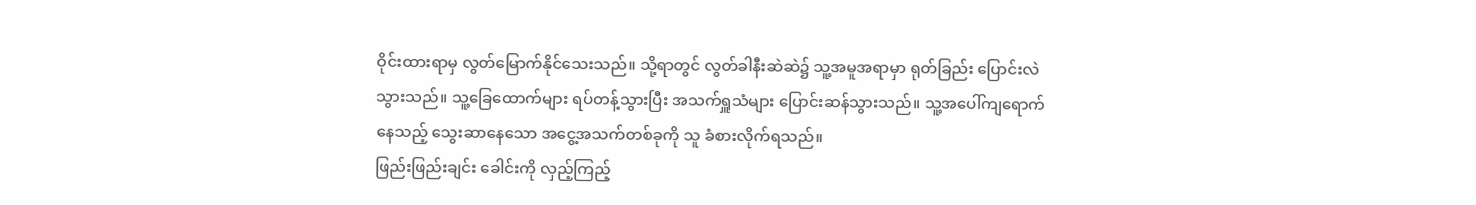ဝိုင်းထားရာမှ လွတ်မြောက်နိုင်သေးသည်။ သို့ရာတွင် လွတ်ခါနီးဆဲဆဲ၌ သူ့အမူအရာမှာ ရုတ်ခြည်း ပြောင်းလဲသွားသည်။ သူ့ခြေထောက်များ ရပ်တန့်သွားပြီး အသက်ရှူသံများ ပြောင်းဆန်သွားသည်။ သူ့အပေါ်ကျရောက်နေသည့် သွေးဆာနေသော အငွေ့အသက်တစ်ခုကို သူ ခံစားလိုက်ရသည်။
ဖြည်းဖြည်းချင်း ခေါင်းကို လှည့်ကြည့်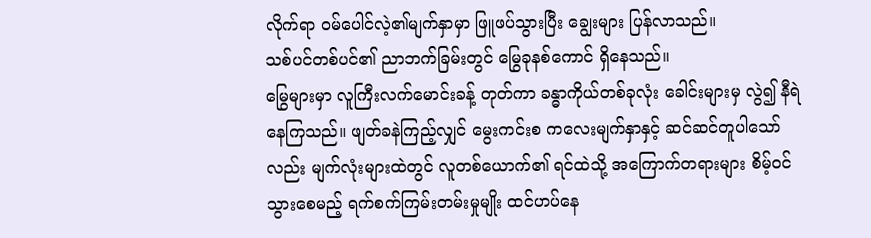လိုက်ရာ ဝမ်ပေါင်လဲ့၏မျက်နှာမှာ ဖြူဖပ်သွားပြီး ချွေးများ ပြန်လာသည်။
သစ်ပင်တစ်ပင်၏ ညာဘက်ခြမ်းတွင် မြွေခုနစ်ကောင် ရှိနေသည်။
မြွေများမှာ လူကြီးလက်မောင်းခန့် တုတ်ကာ ခန္ဓာကိုယ်တစ်ခုလုံး ခေါင်းများမှ လွဲ၍ နီရဲနေကြသည်။ ဖျတ်ခနဲကြည့်လျှင် မွေးကင်းစ ကလေးမျက်နှာနှင့် ဆင်ဆင်တူပါသော်လည်း မျက်လုံးများထဲတွင် လူတစ်ယောက်၏ ရင်ထဲသို့ အကြောက်တရားများ စိမ့်ဝင်သွားစေမည့် ရက်စက်ကြမ်းတမ်းမှုမျိုး ထင်ဟပ်နေ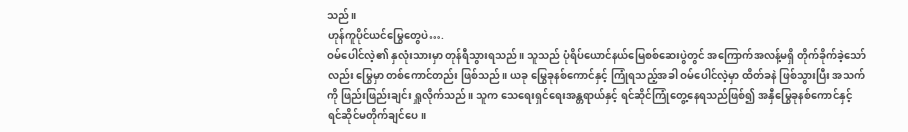သည်။
ဟုန်ကူပိုင်ယင်မြွေတွေပဲ….
ဝမ်ပေါင်လဲ့၏ နှလုံးသားမှာ တုန်ရီသွားရသည်။ သူသည် ပုံရိပ်ယောင်နယ်မြေစစ်ဆေးပွဲတွင် အကြောက်အလန့်မရှိ တိုက်ခိုက်ခဲ့သော်လည်း မြွေမှာ တစ်ကောင်တည်း ဖြစ်သည်။ ယခု မြွေခုနစ်ကောင်နှင့် ကြုံရသည့်အခါ ဝမ်ပေါင်လဲ့မှာ ထိတ်ခနဲ ဖြစ်သွားပြီး အသက်ကို ဖြည်းဖြည်းချင်း ရှူလိုက်သည်။ သူက သေရေးရှင်ရေးအန္တရာယ်နှင့် ရင်ဆိုင်ကြုံတွေ့နေရသည်ဖြစ်၍ အနှီမြွေခုနစ်ကောင်နှင့် ရင်ဆိုင်မတိုက်ချင်ပေ။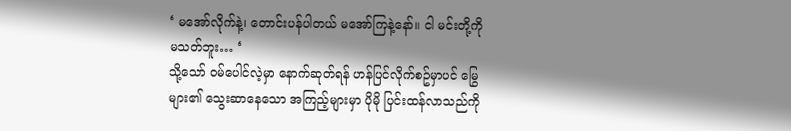‘ မအော်လိုက်နဲ့၊ တောင်းပန်ပါတယ် မအော်ကြနဲ့နော်။ ငါ မင်းတို့ကို မသတ်ဘူး… ‘
သို့သော် ဝမ်ပေါင်လဲ့မှာ နောက်ဆုတ်ရန် ဟန်ပြင်လိုက်စဥ်မှာပင် မြွေများ၏ သွေးဆာနေသော အကြည့်များမှာ ပိုမို ပြင်းထန်လာသည်ကို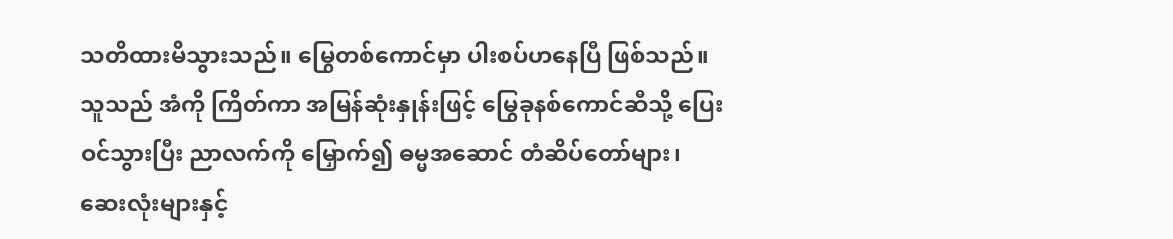သတိထားမိသွားသည်။ မြွေတစ်ကောင်မှာ ပါးစပ်ဟနေပြီ ဖြစ်သည်။ သူသည် အံကို ကြိတ်ကာ အမြန်ဆုံးနှုန်းဖြင့် မြွေခုနစ်ကောင်ဆီသို့ ပြေးဝင်သွားပြီး ညာလက်ကို မြှောက်၍ ဓမ္မအဆောင် တံဆိပ်တော်များ၊ ဆေးလုံးများနှင့်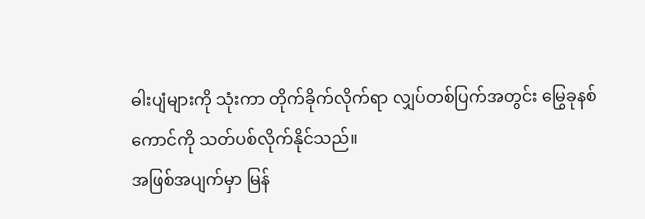ဓါးပျံများကို သုံးကာ တိုက်ခိုက်လိုက်ရာ လျှပ်တစ်ပြက်အတွင်း မြွေခုနစ်ကောင်ကို သတ်ပစ်လိုက်နိုင်သည်။
အဖြစ်အပျက်မှာ မြန်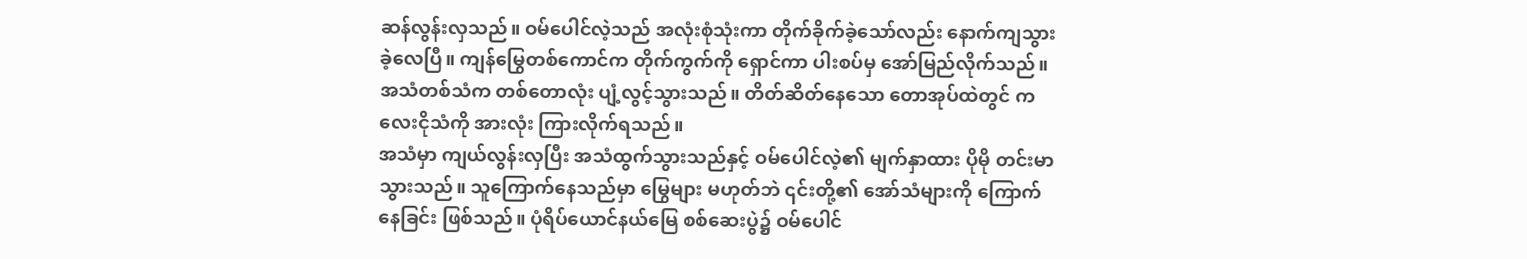ဆန်လွန်းလှသည်။ ဝမ်ပေါင်လဲ့သည် အလုံးစုံသုံးကာ တိုက်ခိုက်ခဲ့သော်လည်း နောက်ကျသွားခဲ့လေပြီ။ ကျန်မြွေတစ်ကောင်က တိုက်ကွက်ကို ရှောင်ကာ ပါးစပ်မှ အော်မြည်လိုက်သည်။
အသံတစ်သံက တစ်တောလုံး ပျံ့လွင့်သွားသည်။ တိတ်ဆိတ်နေသော တောအုပ်ထဲတွင် ကလေးငိုသံကို အားလုံး ကြားလိုက်ရသည်။
အသံမှာ ကျယ်လွန်းလှပြီး အသံထွက်သွားသည်နှင့် ဝမ်ပေါင်လဲ့၏ မျက်နှာထား ပိုမို တင်းမာသွားသည်။ သူကြောက်နေသည်မှာ မြွေများ မဟုတ်ဘဲ ၎င်းတို့၏ အော်သံများကို ကြောက်နေခြင်း ဖြစ်သည်။ ပုံရိပ်ယောင်နယ်မြေ စစ်ဆေးပွဲ၌ ဝမ်ပေါင်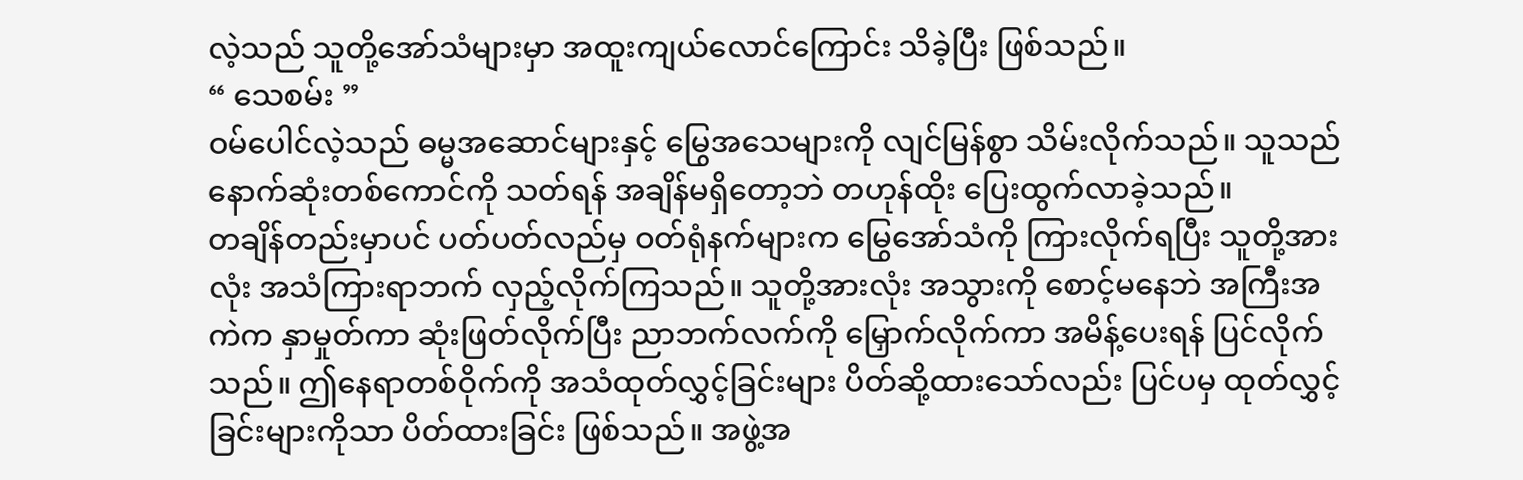လဲ့သည် သူတို့အော်သံများမှာ အထူးကျယ်လောင်ကြောင်း သိခဲ့ပြီး ဖြစ်သည်။
“ သေစမ်း ”
ဝမ်ပေါင်လဲ့သည် ဓမ္မအဆောင်များနှင့် မြွေအသေများကို လျင်မြန်စွာ သိမ်းလိုက်သည်။ သူသည် နောက်ဆုံးတစ်ကောင်ကို သတ်ရန် အချိန်မရှိတော့ဘဲ တဟုန်ထိုး ပြေးထွက်လာခဲ့သည်။
တချိန်တည်းမှာပင် ပတ်ပတ်လည်မှ ဝတ်ရုံနက်များက မြွေအော်သံကို ကြားလိုက်ရပြီး သူတို့အားလုံး အသံကြားရာဘက် လှည့်လိုက်ကြသည်။ သူတို့အားလုံး အသွားကို စောင့်မနေဘဲ အကြီးအကဲက နှာမှုတ်ကာ ဆုံးဖြတ်လိုက်ပြီး ညာဘက်လက်ကို မြှောက်လိုက်ကာ အမိန့်ပေးရန် ပြင်လိုက်သည်။ ဤနေရာတစ်ဝိုက်ကို အသံထုတ်လွှင့်ခြင်းများ ပိတ်ဆို့ထားသော်လည်း ပြင်ပမှ ထုတ်လွှင့်ခြင်းများကိုသာ ပိတ်ထားခြင်း ဖြစ်သည်။ အဖွဲ့အ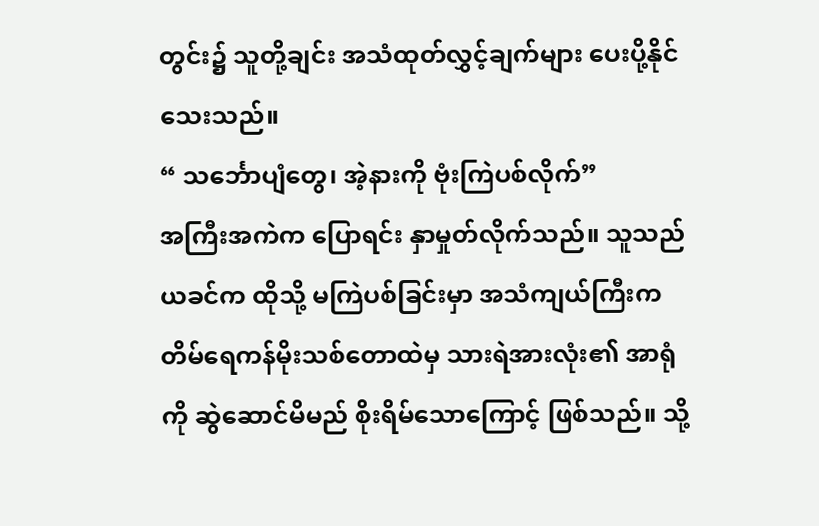တွင်း၌ သူတို့ချင်း အသံထုတ်လွှင့်ချက်များ ပေးပို့နိုင်သေးသည်။
“ သင်္ဘောပျံတွေ၊ အဲ့နားကို ဗုံးကြဲပစ်လိုက်”
အကြီးအကဲက ပြောရင်း နှာမှုတ်လိုက်သည်။ သူသည် ယခင်က ထိုသို့ မကြဲပစ်ခြင်းမှာ အသံကျယ်ကြီးက တိမ်ရေကန်မိုးသစ်တောထဲမှ သားရဲအားလုံး၏ အာရုံကို ဆွဲဆောင်မိမည် စိုးရိမ်သောကြောင့် ဖြစ်သည်။ သို့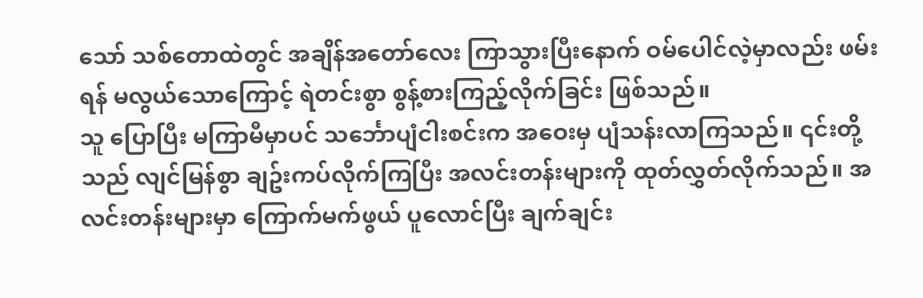သော် သစ်တောထဲတွင် အချိန်အတော်လေး ကြာသွားပြီးနောက် ဝမ်ပေါင်လဲ့မှာလည်း ဖမ်းရန် မလွယ်သောကြောင့် ရဲတင်းစွာ စွန့်စားကြည့်လိုက်ခြင်း ဖြစ်သည်။
သူ ပြောပြီး မကြာမီမှာပင် သင်္ဘောပျံငါးစင်းက အဝေးမှ ပျံသန်းလာကြသည်။ ၎င်းတို့သည် လျင်မြန်စွာ ချဥ်းကပ်လိုက်ကြပြီး အလင်းတန်းများကို ထုတ်လွှတ်လိုက်သည်။ အလင်းတန်းများမှာ ကြောက်မက်ဖွယ် ပူလောင်ပြီး ချက်ချင်း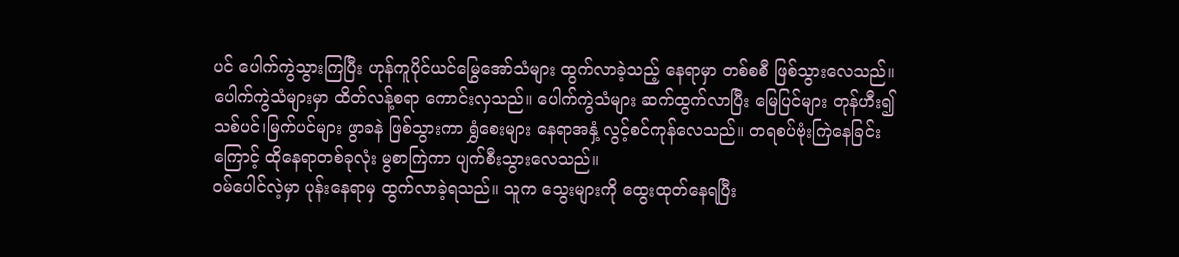ပင် ပေါက်ကွဲသွားကြပြီး ဟုန်ကူပိုင်ယင်မြွေအော်သံများ ထွက်လာခဲ့သည့် နေရာမှာ တစ်စစီ ဖြစ်သွားလေသည်။
ပေါက်ကွဲသံများမှာ ထိတ်လန့်စရာ ကောင်းလှသည်။ ပေါက်ကွဲသံများ ဆက်ထွက်လာပြီး မြေပြင်များ တုန်ဟီး၍ သစ်ပင်၊မြက်ပင်များ ဖွာခနဲ ဖြစ်သွားကာ ရွှံစေးများ နေရာအနှံ့ လွင့်စင်ကုန်လေသည်။ တရစပ်ဗုံးကြဲနေခြင်းကြောင့် ထိုနေရာတစ်ခုလုံး မွစာကြဲကာ ပျက်စီးသွားလေသည်။
ဝမ်ပေါင်လဲ့မှာ ပုန်းနေရာမှ ထွက်လာခဲ့ရသည်။ သူက သွေးများကို ထွေးထုတ်နေရပြီး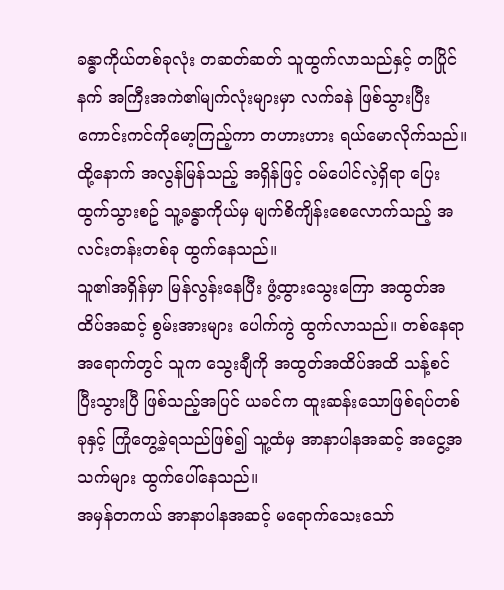ခန္ဓာကိုယ်တစ်ခုလုံး တဆတ်ဆတ် သူထွက်လာသည်နှင့် တပြိုင်နက် အကြီးအကဲ၏မျက်လုံးများမှာ လက်ခနဲ ဖြစ်သွားပြီး ကောင်းကင်ကိုမော့ကြည့်ကာ တဟားဟား ရယ်မောလိုက်သည်။ ထို့နောက် အလွန်မြန်သည့် အရှိန်ဖြင့် ဝမ်ပေါင်လဲ့ရှိရာ ပြေးထွက်သွားစဥ် သူ့ခန္ဓာကိုယ်မှ မျက်စိကျိန်းစေလောက်သည့် အလင်းတန်းတစ်ခု ထွက်နေသည်။
သူ၏အရှိန်မှာ မြန်လွန်းနေပြီး ဖွံ့ထွားသွေးကြော အထွတ်အထိပ်အဆင့် စွမ်းအားများ ပေါက်ကွဲ ထွက်လာသည်။ တစ်နေရာအရောက်တွင် သူက သွေးချီကို အထွတ်အထိပ်အထိ သန့်စင်ပြီးသွားပြီ ဖြစ်သည့်အပြင် ယခင်က ထူးဆန်းသောဖြစ်ရပ်တစ်ခုနှင့် ကြုံတွေ့ခဲ့ရသည်ဖြစ်၍ သူ့ထံမှ အာနာပါနအဆင့် အငွေ့အသက်များ ထွက်ပေါ်နေသည်။
အမှန်တကယ် အာနာပါနအဆင့် မရောက်သေးသော်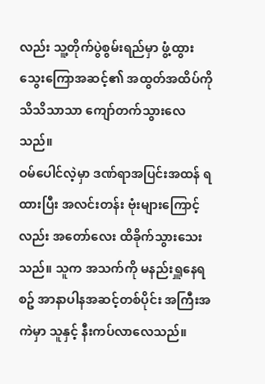လည်း သူ့တိုက်ပွဲစွမ်းရည်မှာ ဖွံ့ထွားသွေးကြောအဆင့်၏ အထွတ်အထိပ်ကို သိသိသာသာ ကျော်တက်သွားလေသည်။
ဝမ်ပေါင်လဲ့မှာ ဒဏ်ရာအပြင်းအထန် ရထားပြီး အလင်းတန်း ဗုံးများကြောင့်လည်း အတော်လေး ထိခိုက်သွားသေးသည်။ သူက အသက်ကို မနည်းရှူနေရစဥ် အာနာပါနအဆင့်တစ်ပိုင်း အကြီးအကဲမှာ သူနှင့် နီးကပ်လာလေသည်။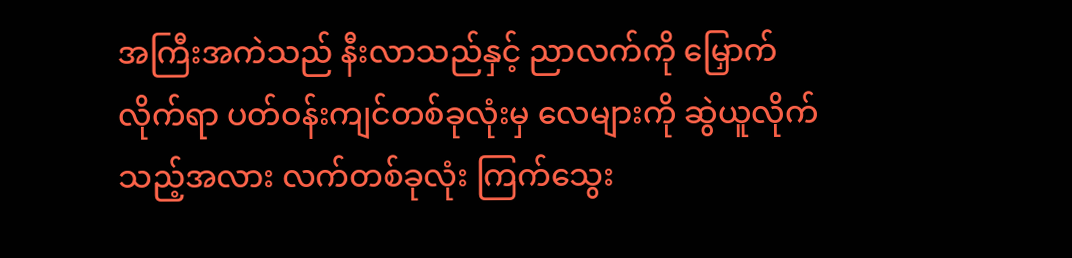အကြီးအကဲသည် နီးလာသည်နှင့် ညာလက်ကို မြှောက်လိုက်ရာ ပတ်ဝန်းကျင်တစ်ခုလုံးမှ လေများကို ဆွဲယူလိုက်သည့်အလား လက်တစ်ခုလုံး ကြက်သွေး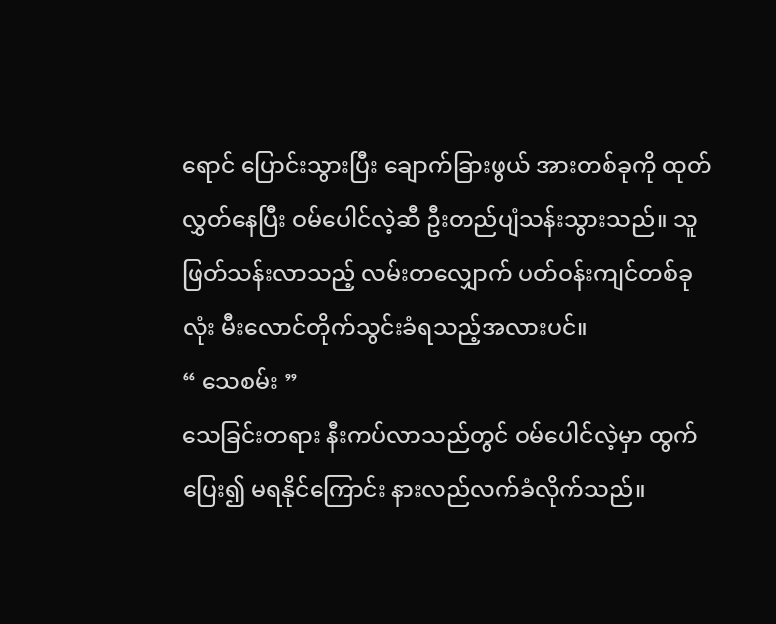ရောင် ပြောင်းသွားပြီး ချောက်ခြားဖွယ် အားတစ်ခုကို ထုတ်လွှတ်နေပြီး ဝမ်ပေါင်လဲ့ဆီ ဦးတည်ပျံသန်းသွားသည်။ သူ ဖြတ်သန်းလာသည့် လမ်းတလျှောက် ပတ်ဝန်းကျင်တစ်ခုလုံး မီးလောင်တိုက်သွင်းခံရသည့်အလားပင်။
“ သေစမ်း ”
သေခြင်းတရား နီးကပ်လာသည်တွင် ဝမ်ပေါင်လဲ့မှာ ထွက်ပြေး၍ မရနိုင်ကြောင်း နားလည်လက်ခံလိုက်သည်။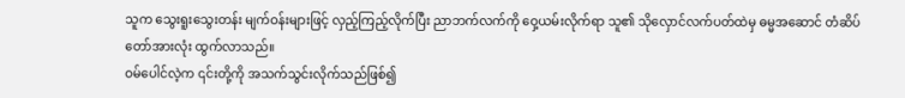သူက သွေးရူးသွေးတန်း မျက်ဝန်းများဖြင့် လှည့်ကြည့်လိုက်ပြီး ညာဘက်လက်ကို ဝှေ့ယမ်းလိုက်ရာ သူ၏ သိုလှောင်လက်ပတ်ထဲမှ ဓမ္မအဆောင် တံဆိပ်တော်အားလုံး ထွက်လာသည်။
ဝမ်ပေါင်လဲ့က ၎င်းတို့ကို အသက်သွင်းလိုက်သည်ဖြစ်၍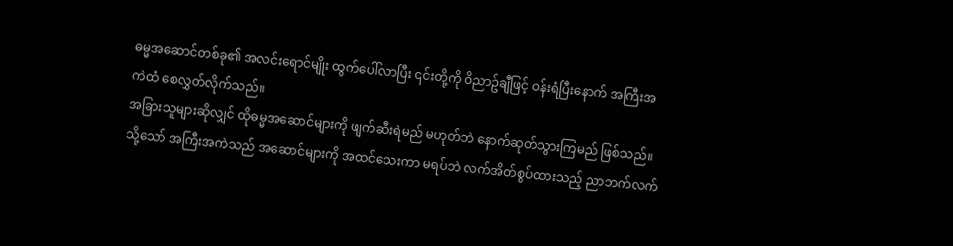ဓမ္မအဆောင်တစ်ခု၏ အလင်းရောင်မျိုး ထွက်ပေါ်လာပြီး ၎င်းတို့ကို ဝိညာဥ်ချီဖြင့် ဝန်းရံပြီးနောက် အကြီးအကဲထံ စေလွှတ်လိုက်သည်။
အခြားသူများဆိုလျှင် ထိုဓမ္မအဆောင်များကို ဖျက်ဆီးရဲမည် မဟုတ်ဘဲ နောက်ဆုတ်သွားကြမည် ဖြစ်သည်။ သို့သော် အကြီးအကဲသည် အဆောင်များကို အထင်သေးကာ မရပ်ဘဲ လက်အိတ်စွပ်ထားသည့် ညာဘက်လက်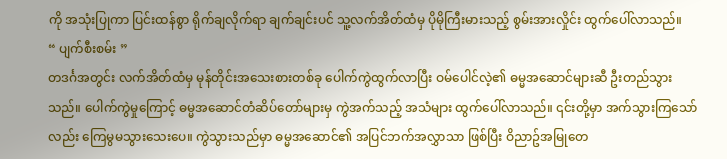ကို အသုံးပြုကာ ပြင်းထန်စွာ ရိုက်ချလိုက်ရာ ချက်ချင်းပင် သူ့လက်အိတ်ထံမှ ပိုမိုကြီးမားသည့် စွမ်းအားလှိုင်း ထွက်ပေါ်လာသည်။
“ ပျက်စီးစမ်း ”
တဒင်္ဂအတွင်း လက်အိတ်ထံမှ မုန်တိုင်းအသေးစားတစ်ခု ပေါက်ကွဲထွက်လာပြီး ဝမ်ပေါင်လဲ့၏ ဓမ္မအဆောင်များဆီ ဦးတည်သွားသည်။ ပေါက်ကွဲမှုကြောင့် ဓမ္မအဆောင်တံဆိပ်တော်များမှ ကွဲအက်သည့် အသံများ ထွက်ပေါ်လာသည်။ ၎င်းတို့မှာ အက်သွားကြသော်လည်း ကြေမွမသွားသေးပေ။ ကွဲသွားသည်မှာ ဓမ္မအဆောင်၏ အပြင်ဘက်အလွှာသာ ဖြစ်ပြီး ဝိညာဥ်အမြုတေ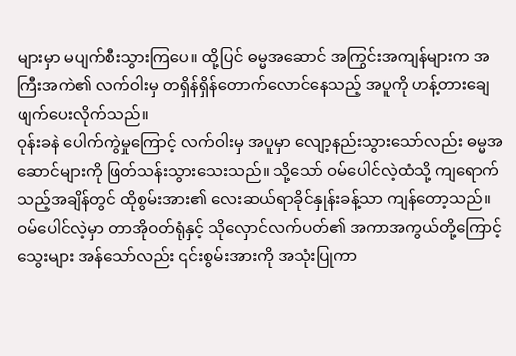များမှာ မပျက်စီးသွားကြပေ။ ထို့ပြင် ဓမ္မအဆောင် အကြွင်းအကျန်များက အကြီးအကဲ၏ လက်ဝါးမှ တရှိန်ရှိန်တောက်လောင်နေသည့် အပူကို ဟန့်တားချေဖျက်ပေးလိုက်သည်။
ဝုန်းခနဲ ပေါက်ကွဲမှုကြောင့် လက်ဝါးမှ အပူမှာ လျော့နည်းသွားသော်လည်း ဓမ္မအဆောင်များကို ဖြတ်သန်းသွားသေးသည်။ သို့သော် ဝမ်ပေါင်လဲ့ထံသို့ ကျရောက်သည့်အချိန်တွင် ထိုစွမ်းအား၏ လေးဆယ်ရာခိုင်နှုန်းခန့်သာ ကျန်တော့သည်။ ဝမ်ပေါင်လဲ့မှာ တာအိုဝတ်ရုံနှင့် သိုလှောင်လက်ပတ်၏ အကာအကွယ်တို့ကြောင့် သွေးများ အန်သော်လည်း ၎င်းစွမ်းအားကို အသုံးပြုကာ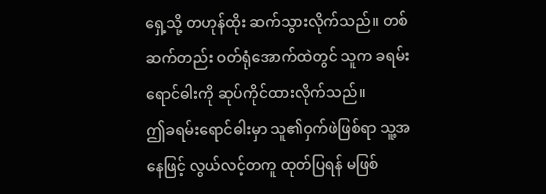ရှေ့သို့ တဟုန်ထိုး ဆက်သွားလိုက်သည်။ တစ်ဆက်တည်း ဝတ်ရုံအောက်ထဲတွင် သူက ခရမ်းရောင်ဓါးကို ဆုပ်ကိုင်ထားလိုက်သည်။
ဤခရမ်းရောင်ဓါးမှာ သူ၏ဝှက်ဖဲဖြစ်ရာ သူ့အနေဖြင့် လွယ်လင့်တကူ ထုတ်ပြရန် မဖြစ်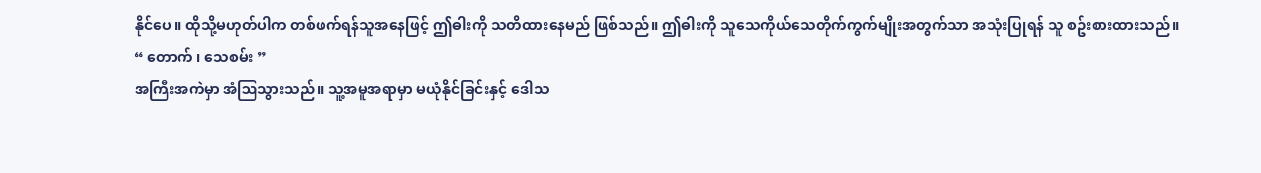နိုင်ပေ။ ထိုသို့မဟုတ်ပါက တစ်ဖက်ရန်သူအနေဖြင့် ဤဓါးကို သတိထားနေမည် ဖြစ်သည်။ ဤဓါးကို သူသေကိုယ်သေတိုက်ကွက်မျိုးအတွက်သာ အသုံးပြုရန် သူ စဥ်းစားထားသည်။
“ တောက် ၊ သေစမ်း ”
အကြီးအကဲမှာ အံဩသွားသည်။ သူ့အမူအရာမှာ မယုံနိုင်ခြင်းနှင့် ဒေါသ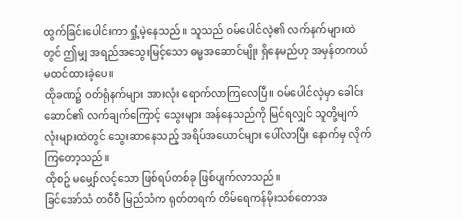ထွက်ခြင်းပေါင်းကာ ရှုံ့မဲ့နေသည်။ သူသည် ဝမ်ပေါင်လဲ့၏ လက်နက်များထဲတွင် ဤမျှ အရည်အသွေးမြင့်သော ဓမ္မအဆောင်မျိုး ရှိနေမည်ဟု အမှန်တကယ် မထင်ထားခဲ့ပေ။
ထိုခဏ၌ ဝတ်ရုံနက်များ အားလုံး ရောက်လာကြလေပြီ။ ဝမ်ပေါင်လဲ့မှာ ခေါင်းဆောင်၏ လက်ချက်ကြောင့် သွေးများ အန်နေသည်ကို မြင်ရလျှင် သူတို့မျက်လုံးများထဲတွင် သွေးဆာနေသည့် အရိပ်အယောင်များ ပေါ်လာပြီး နောက်မှ လိုက်ကြတော့သည်။
ထိုစဥ် မမျှော်လင့်သော ဖြစ်ရပ်တစ်ခု ဖြစ်ပျက်လာသည်။
ခြင်အော်သံ တဝီဝီ မြည်သံက ရုတ်တရက် တိမ်ရေကန်မိုးသစ်တောအ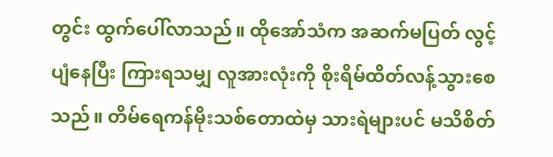တွင်း ထွက်ပေါ်လာသည်။ ထိုအော်သံက အဆက်မပြတ် လွင့်ပျံနေပြီး ကြားရသမျှ လူအားလုံးကို စိုးရိမ်ထိတ်လန့်သွားစေသည်။ တိမ်ရေကန်မိုးသစ်တောထဲမှ သားရဲများပင် မသိစိတ်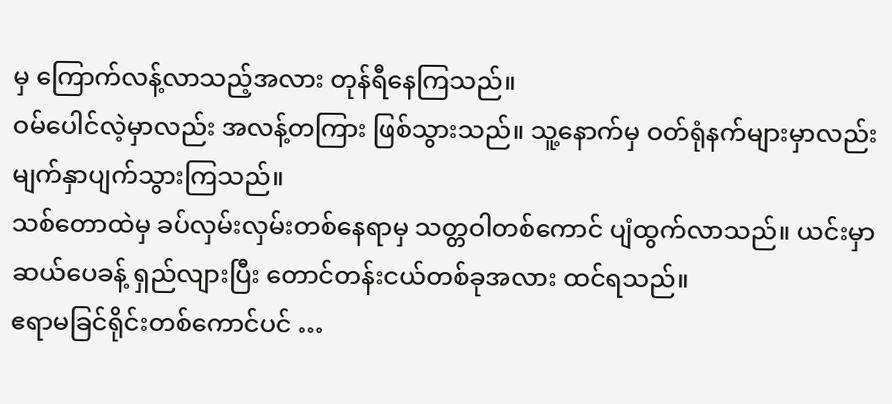မှ ကြောက်လန့်လာသည့်အလား တုန်ရီနေကြသည်။
ဝမ်ပေါင်လဲ့မှာလည်း အလန့်တကြား ဖြစ်သွားသည်။ သူ့နောက်မှ ဝတ်ရုံနက်များမှာလည်း မျက်နှာပျက်သွားကြသည်။
သစ်တောထဲမှ ခပ်လှမ်းလှမ်းတစ်နေရာမှ သတ္တဝါတစ်ကောင် ပျံထွက်လာသည်။ ယင်းမှာ ဆယ်ပေခန့် ရှည်လျားပြီး တောင်တန်းငယ်တစ်ခုအလား ထင်ရသည်။
ဧရာမခြင်ရိုင်းတစ်ကောင်ပင် …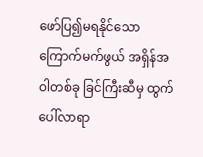ဖော်ပြ၍မရနိုင်သော ကြောက်မက်ဖွယ် အရှိန်အဝါတစ်ခု ခြင်ကြီးဆီမှ ထွက်ပေါ်လာရာ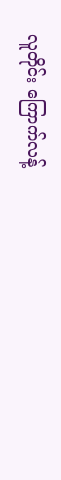လူတိုင်း ကြောက်လန့်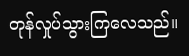တုန်လှုပ်သွားကြလေသည်။